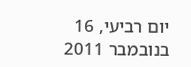יום רביעי, 16 בנובמבר 2011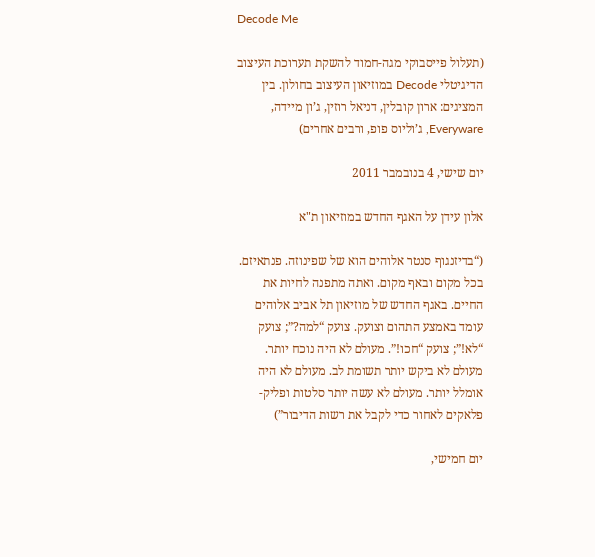Decode Me

(תעלול פייסבוקי מגה-חמוד להשקת תערוכת העיצוב הדיגיטלי Decode במוזיאון העיצוב בחולון. בין המציגים: ארון קובלין, דניאל רוזין, ג’ון מיידה, Everyware, ג’וליוס פופ, ורבים אחרים)

יום שישי, 4 בנובמבר 2011

אלון עידן על האגף החדש במוזיאון ת"א

(“בדיזנגוף סנטר אלוהים הוא של שפינוזה. פנתאיזם. בכל מקום ובאף מקום. ואתה מתפנה לחיות את החיים. באגף החדש של מוזיאון תל אביב אלוהים עומד באמצע התהום וצועק. צועק “למה?”; צועק “לא!”; צועק “חכו!”. מעולם לא היה נוכח יותר. מעולם לא ביקש יותר תשומת לב. מעולם לא היה אומלל יותר. מעולם לא עשה יותר סלטות ופליק-פלאקים לאחור כדי לקבל את רשות הדיבור”)

יום חמישי,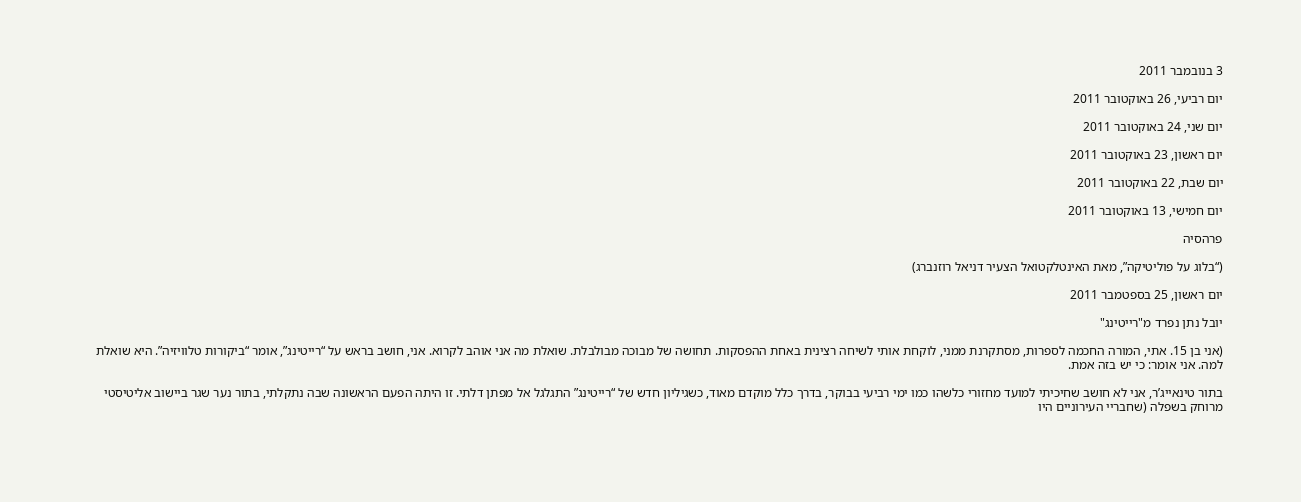3 בנובמבר 2011

יום רביעי, 26 באוקטובר 2011

יום שני, 24 באוקטובר 2011

יום ראשון, 23 באוקטובר 2011

יום שבת, 22 באוקטובר 2011

יום חמישי, 13 באוקטובר 2011

פרהסיה

(“בלוג על פוליטיקה”, מאת האינטלקטואל הצעיר דניאל רוזנברג)

יום ראשון, 25 בספטמבר 2011

יובל נתן נפרד מ"רייטינג"

(אני בן 15. אתי, המורה החכמה לספרות, מסתקרנת ממני, לוקחת אותי לשיחה רצינית באחת ההפסקות. תחושה של מבוכה מבולבלת. שואלת מה אני אוהב לקרוא. אני, חושב בראש על “רייטינג”, אומר “ביקורות טלוויזיה”. היא שואלת למה. אני אומר: כי יש בזה אמת.

בתור טינאייג’ר, אני לא חושב שחיכיתי למועד מחזורי כלשהו כמו ימי רביעי בבוקר, בדרך כלל מוקדם מאוד, כשגיליון חדש של “רייטינג” התגלגל אל מפתן דלתי. זו היתה הפעם הראשונה שבה נתקלתי, בתור נער שגר ביישוב אליטיסטי מרוחק בשפלה (שחבריי העירוניים היו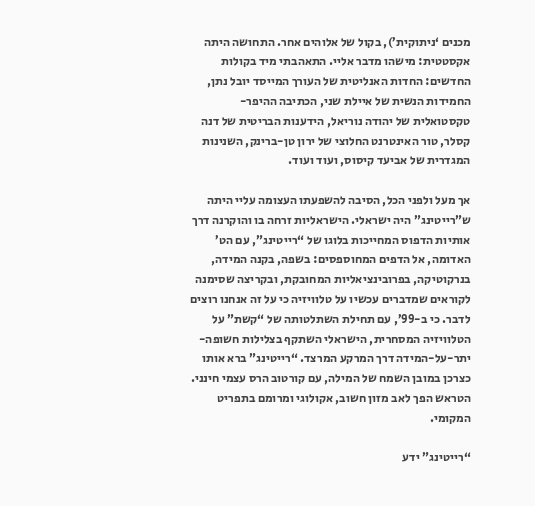מכנים ‘ניתוקית’), בקול של אלוהים אחר. התחושה היתה אקסטטית: מישהו מדבר אליי. התאהבתי מיד בקולות החדשים: החדות האנליטית של העורך המייסד יובל נתן, החמידות הנשית של איילת שני, הכתיבה ההיפר-טקסטואלית של יהודה נוריאל, הידענות הבריטית של דנה קסלר, טור האינטרנט החלוצי של ירון טן-ברינק, השנינות המגדרית של אביעד קיסוס, ועוד ועוד.

אך מעל ולפני הכל, הסיבה להשפעתו העצומה עליי היתה ש”רייטינג” היה ישראלי. הישראליות זרחה בו והוקרנה דרך אותיות הדפוס המחייכות בלוגו של “רייטינג”, עם הט’ האדומה, אל הדפים המחוספסים: בשפה, בקנה המידה, בנרקוטיקה, בפרובינציאליות המחובקת, ובקריצה שסימנה לקוראים שמדברים עכשיו על טלוויזיה כי על זה אנחנו רוצים לדבר. כי ב-99’, עם תחילת השתלטותה של “קשת” על הטלוויזיה המסחרית, הישראלי השתקף בצלילות חשופה-יתר-על-המידה דרך המרקע המרצד. “רייטינג” ברא אותו כצרכן במובן השמח של המילה, עם קורטוב הרס עצמי חינני. הטראש הפך לאב מזון חשוב, אקולוגי ומרומם בתפריט המקומי.

“רייטינג” ידע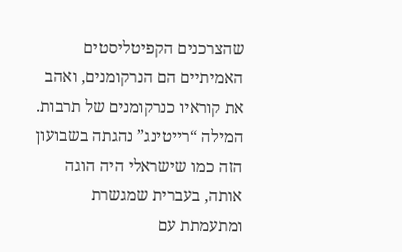שהצרכנים הקפיטליסטים האמיתיים הם הנרקומנים, ואהב את קוראיו כנרקומנים של תרבות. המילה “רייטינג” נהגתה בשבועון הזה כמו שישראלי היה הוגה אותה, בעברית שמגשרת ומתעמתת עם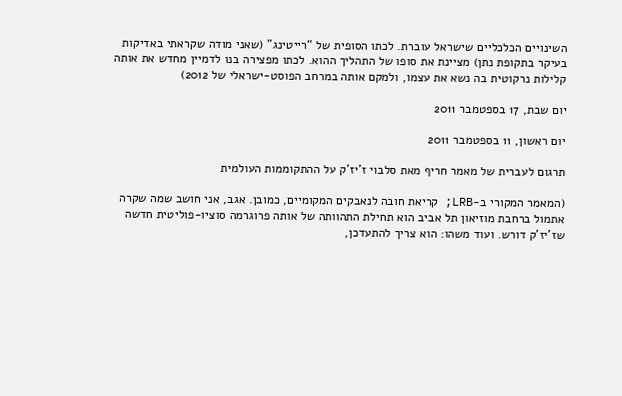השינויים הכלכליים שישראל עוברת. לכתו הסופית של “רייטינג” (שאני מודה שקראתי באדיקות בעיקר בתקופת נתן) מציינת את סופו של התהליך ההוא. לכתו מפצירה בנו לדמיין מחדש את אותה קלילות נרקוטית בה נשא את עצמו, ולמקם אותה במרחב הפוסט-ישראלי של 2012)

יום שבת, 17 בספטמבר 2011

יום ראשון, 11 בספטמבר 2011

תרגום לעברית של מאמר חריף מאת סלבוי ז'יז'ק על ההתקוממות העולמית

(המאמר המקורי ב-LRB; קריאת חובה לנאבקים המקומיים, כמובן. אגב, אני חושב שמה שקרה אתמול ברחבת מוזיאון תל אביב הוא תחילת התהוותה של אותה פרוגרמה סוציו-פוליטית חדשה שז’יז’ק דורש. ועוד משהו: הוא צריך להתעדכן,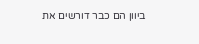ביוון הם כבר דורשים את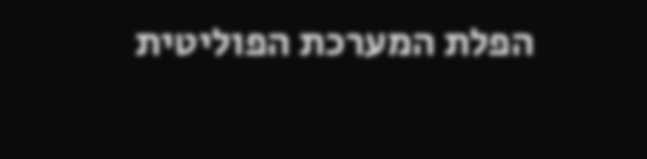הפלת המערכת הפוליטית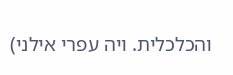והכלכלית. ויה עפרי אילני)